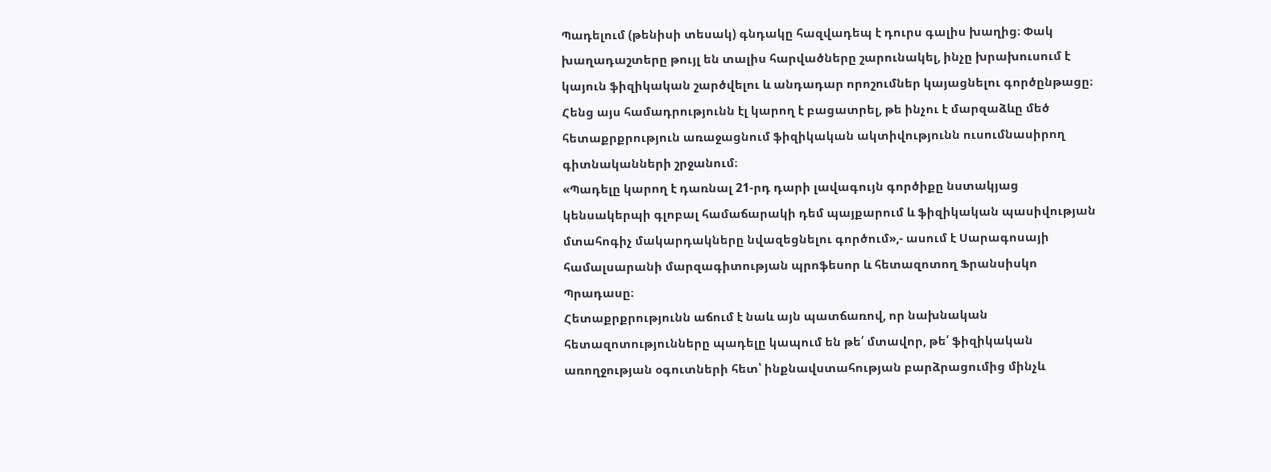Պադելում (թենիսի տեսակ) գնդակը հազվադեպ է դուրս գալիս խաղից։ Փակ
խաղադաշտերը թույլ են տալիս հարվածները շարունակել, ինչը խրախուսում է
կայուն ֆիզիկական շարծվելու և անդադար որոշումներ կայացնելու գործընթացը։
Հենց այս համադրությունն էլ կարող է բացատրել, թե ինչու է մարզաձևը մեծ
հետաքրքրություն առաջացնում ֆիզիկական ակտիվությունն ուսումնասիրող
գիտնականների շրջանում։
«Պադելը կարող է դառնալ 21-րդ դարի լավագույն գործիքը նստակյաց
կենսակերպի գլոբալ համաճարակի դեմ պայքարում և ֆիզիկական պասիվության
մտահոգիչ մակարդակները նվազեցնելու գործում»,- ասում է Սարագոսայի
համալսարանի մարզագիտության պրոֆեսոր և հետազոտող Ֆրանսիսկո
Պրադասը։
Հետաքրքրությունն աճում է նաև այն պատճառով, որ նախնական
հետազոտությունները պադելը կապում են թե՛ մտավոր, թե՛ ֆիզիկական
առողջության օգուտների հետ՝ ինքնավստահության բարձրացումից մինչև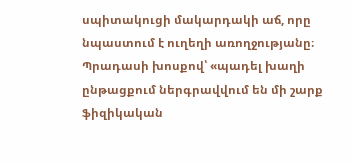սպիտակուցի մակարդակի աճ, որը նպաստում է ուղեղի առողջությանը։
Պրադասի խոսքով՝ «պադել խաղի ընթացքում ներգրավվում են մի շարք
ֆիզիկական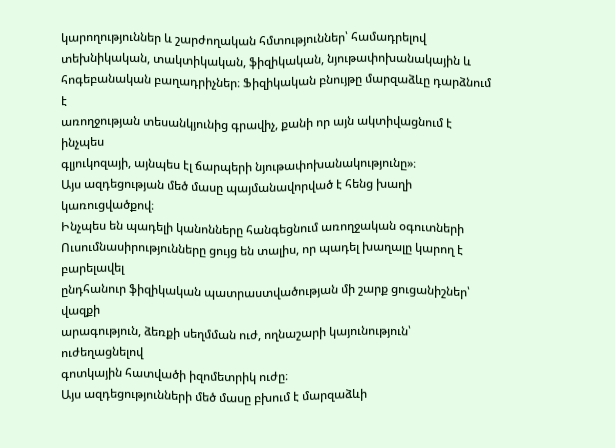կարողություններ և շարժողական հմտություններ՝ համադրելով
տեխնիկական, տակտիկական, ֆիզիկական, նյութափոխանակային և
հոգեբանական բաղադրիչներ։ Ֆիզիկական բնույթը մարզաձևը դարձնում է
առողջության տեսանկյունից գրավիչ, քանի որ այն ակտիվացնում է ինչպես
գլյուկոզայի, այնպես էլ ճարպերի նյութափոխանակությունը»։
Այս ազդեցության մեծ մասը պայմանավորված է հենց խաղի կառուցվածքով։
Ինչպես են պադելի կանոնները հանգեցնում առողջական օգուտների
Ուսումնասիրությունները ցույց են տալիս, որ պադել խաղալը կարող է բարելավել
ընդհանուր ֆիզիկական պատրաստվածության մի շարք ցուցանիշներ՝ վազքի
արագություն, ձեռքի սեղմման ուժ, ողնաշարի կայունություն՝ ուժեղացնելով
գոտկային հատվածի իզոմետրիկ ուժը։
Այս ազդեցությունների մեծ մասը բխում է մարզաձևի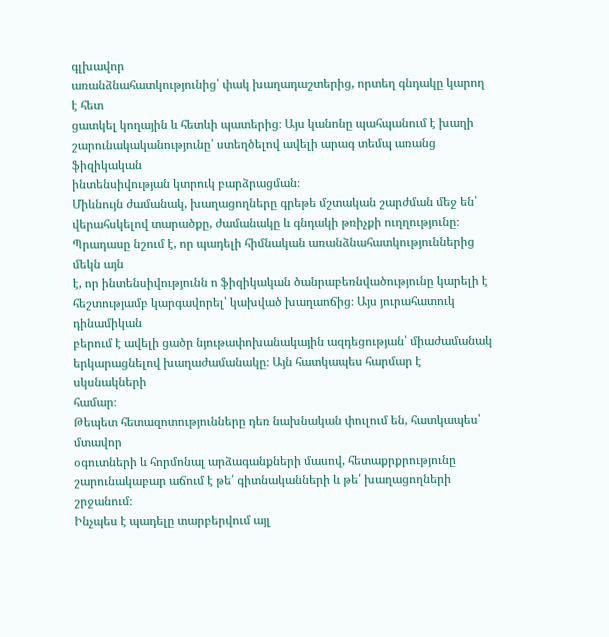գլխավոր
առանձնահատկությունից՝ փակ խաղադաշտերից, որտեղ գնդակը կարող է հետ
ցատկել կողային և հետևի պատերից։ Այս կանոնը պահպանում է խաղի
շարունակականությունը՝ ստեղծելով ավելի արագ տեմպ առանց ֆիզիկական
ինտենսիվության կտրուկ բարձրացման։
Միևնույն ժամանակ, խաղացողները գրեթե մշտական շարժման մեջ են՝
վերահսկելով տարածքը, ժամանակը և գնդակի թռիչքի ուղղությունը։
Պրադասը նշում է, որ պադելի հիմնական առանձնահատկություններից մեկն այն
է, որ ինտենսիվությունն ո ֆիզիկական ծանրաբեռնվածությունը կարելի է
հեշտությամբ կարգավորել՝ կախված խաղաոճից։ Այս յուրահատուկ դինամիկան
բերում է ավելի ցածր նյութափոխանակային ազդեցության՝ միաժամանակ
երկարացնելով խաղաժամանակը։ Այն հատկապես հարմար է սկսնակների
համար։
Թեպետ հետազոտությունները դեռ նախնական փուլում են, հատկապես՝ մտավոր
օգուտների և հորմոնալ արձագանքների մասով, հետաքրքրությունը
շարունակաբար աճում է թե՛ գիտնականների և թե՛ խաղացողների շրջանում։
Ինչպես է պադելը տարբերվում այլ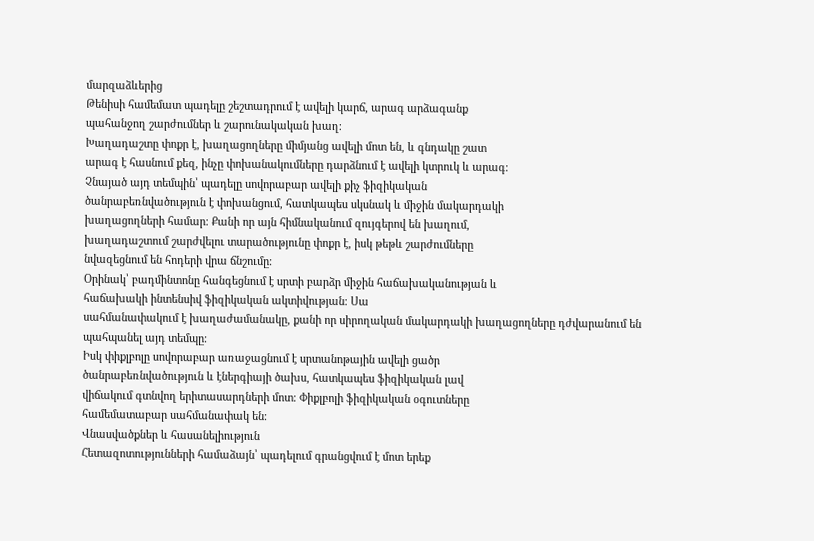մարզաձևերից
Թենիսի համեմատ պադելը շեշտադրում է ավելի կարճ, արագ արձագանք
պահանջող շարժումներ և շարունակական խաղ։
Խաղադաշտը փոքր է, խաղացողները միմյանց ավելի մոտ են, և գնդակը շատ
արագ է հասնում քեզ, ինչը փոխանակումները դարձնում է ավելի կտրուկ և արագ։
Չնայած այդ տեմպին՝ պադելը սովորաբար ավելի քիչ ֆիզիկական
ծանրաբեռնվածություն է փոխանցում, հատկապես սկսնակ և միջին մակարդակի
խաղացողների համար։ Քանի որ այն հիմնականում զույգերով են խաղում,
խաղադաշտում շարժվելու տարածությունը փոքր է, իսկ թեթև շարժումները
նվազեցնում են հոդերի վրա ճնշումը։
Օրինակ՝ բադմինտոնը հանգեցնում է սրտի բարձր միջին հաճախականության և
հաճախակի ինտենսիվ ֆիզիկական ակտիվության։ Սա
սահմանափակում է խաղաժամանակը, քանի որ սիրողական մակարդակի խաղացողները դժվարանում են պահպանել այդ տեմպը։
Իսկ փիքլբոլը սովորաբար առաջացնում է սրտանոթային ավելի ցածր
ծանրաբեռնվածություն և էներգիայի ծախս, հատկապես ֆիզիկական լավ
վիճակում գտնվող երիտասարդների մոտ։ Փիքլբոլի ֆիզիկական օգուտները
համեմատաբար սահմանափակ են։
Վնասվածքներ և հասանելիություն
Հետազոտությունների համաձայն՝ պադելում գրանցվում է մոտ երեք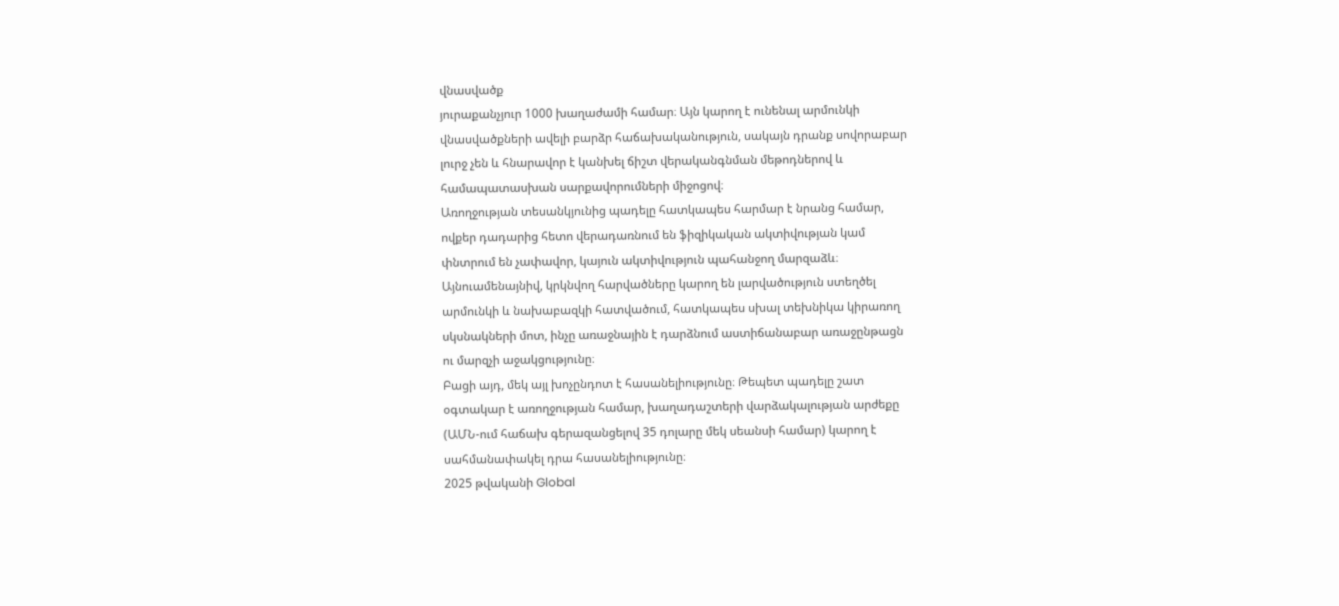վնասվածք
յուրաքանչյուր 1000 խաղաժամի համար։ Այն կարող է ունենալ արմունկի
վնասվածքների ավելի բարձր հաճախականություն, սակայն դրանք սովորաբար
լուրջ չեն և հնարավոր է կանխել ճիշտ վերականգնման մեթոդներով և
համապատասխան սարքավորումների միջոցով։
Առողջության տեսանկյունից պադելը հատկապես հարմար է նրանց համար,
ովքեր դադարից հետո վերադառնում են ֆիզիկական ակտիվության կամ
փնտրում են չափավոր, կայուն ակտիվություն պահանջող մարզաձև։
Այնուամենայնիվ, կրկնվող հարվածները կարող են լարվածություն ստեղծել
արմունկի և նախաբազկի հատվածում, հատկապես սխալ տեխնիկա կիրառող
սկսնակների մոտ, ինչը առաջնային է դարձնում աստիճանաբար առաջընթացն
ու մարզչի աջակցությունը։
Բացի այդ, մեկ այլ խոչընդոտ է հասանելիությունը։ Թեպետ պադելը շատ
օգտակար է առողջության համար, խաղադաշտերի վարձակալության արժեքը
(ԱՄՆ-ում հաճախ գերազանցելով 35 դոլարը մեկ սեանսի համար) կարող է
սահմանափակել դրա հասանելիությունը։
2025 թվականի Global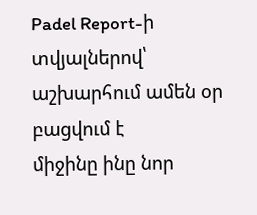Padel Report-ի տվյալներով՝ աշխարհում ամեն օր բացվում է
միջինը ինը նոր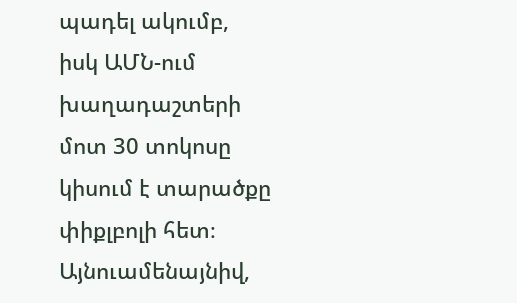պադել ակումբ, իսկ ԱՄՆ-ում խաղադաշտերի մոտ 30 տոկոսը
կիսում է տարածքը փիքլբոլի հետ։ Այնուամենայնիվ,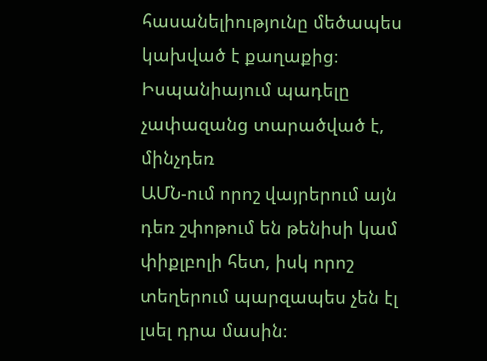հասանելիությունը մեծապես
կախված է քաղաքից։ Իսպանիայում պադելը չափազանց տարածված է, մինչդեռ
ԱՄՆ-ում որոշ վայրերում այն դեռ շփոթում են թենիսի կամ փիքլբոլի հետ, իսկ որոշ
տեղերում պարզապես չեն էլ լսել դրա մասին։